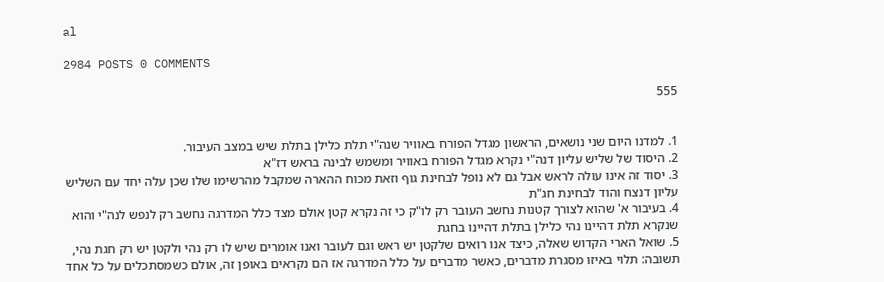al

2984 POSTS 0 COMMENTS

555


1. למדנו היום שני נושאים, הראשון מגדל הפורח באוויר שנה"י תלת כלילן בתלת שיש במצב העיבור.
2. היסוד של שליש עליון דנה"י נקרא מגדל הפורח באוויר ומשמש לבינה בראש דז"א
3. יסוד זה אינו עולה לראש אבל גם לא נופל לבחינת גוף וזאת מכוח ההארה שמקבל מהרשימו שלו שכן עלה יחד עם השליש עליון דנצח והוד לבחינת חג"ת
4. בעיבור א' שהוא לצורך קטנות נחשב העובר רק לו"ק כי זה נקרא קטן אולם מצד כלל המדרגה נחשב רק לנפש לנה"י והוא שנקרא תלת דהיינו נהי כלילן בתלת דהיינו בחגת
5. שואל הארי הקדוש שאלה, כיצד אנו רואים שלקטן יש ראש וגם לעובר ואנו אומרים שיש לו רק נהי ולקטן יש רק חגת נהי, תשובה: תלוי באיזו מסגרת מדברים, כאשר מדברים על כלל המדרגה אז הם נקראים באופן זה, אולם כשמסתכלים על כל אחד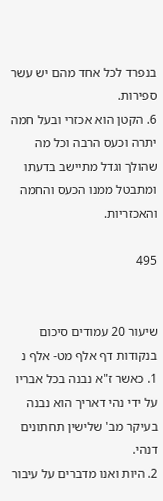בנפרד לכל אחד מהם יש עשר ספירות.
6. הקטן הוא אכזרי ובעל חמה יתרה וכעס הרבה וכל מה שהולך וגדל מתיישב בדעתו ומתבטל ממנו הכעס והחמה והאכזריות.

495


שיעור 20 עמודים סיכום בנקודות דף אלף מט- אלף נ
1. כאשר ז"א נבנה בכל אבריו על ידי נהי דאריך הוא נבנה בעיקר מב' שלישין תחתונים דנהי.
2. היות ואנו מדברים על עיבור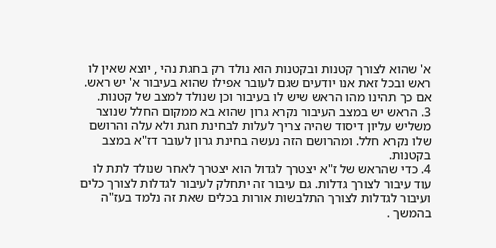א' שהוא לצורך קטנות ובקטנות הוא נולד רק בחגת נהי , יוצא שאין לו ראש ובכל זאת אנו יודעים שגם לעובר אפילו שהוא בעיבור א' יש ראש. אם כך תהינו מהו הראש שיש לו בעיבור וכן שנולד למצב של קטנות.
3. הראש יש במצב העיבור נקרא גרון שהוא בא ממקום החלל שנוצר משליש עליון דיסוד שהיה צריך לעלות לבחינת חגת ולא עלה והרושם שלו נקרא חלל. ומהרושם הזה נעשה בחינת גרון לעובר דז"א במצב בקטנות.
4. כדי שהראש של ז"א יצטרך לגדול הוא יצטרך לאחר שנולד לתת לו עוד עיבור לצורך גדלות. גם עיבור זה יתחלק לעיבור לגדלות לצורך כלים ועיבור לגדלות לצורך התלבשות אורות בכלים שאת זה נלמד בעז"ה בהמשך .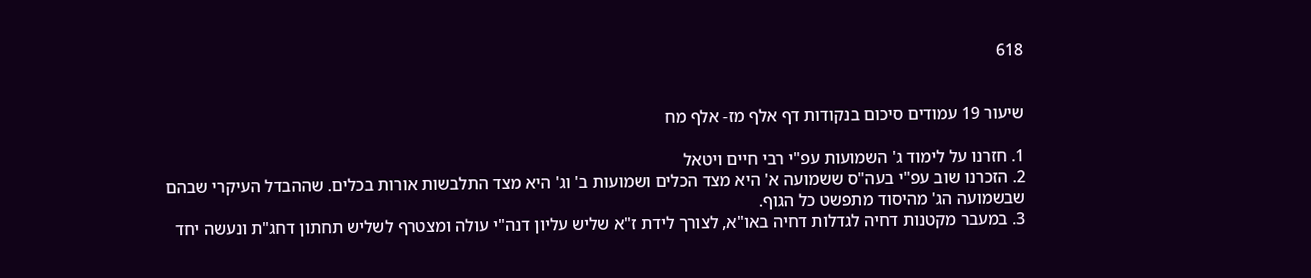618


שיעור 19 עמודים סיכום בנקודות דף אלף מז- אלף מח

1. חזרנו על לימוד ג' השמועות עפ"י רבי חיים ויטאל
2. הזכרנו שוב עפ"י בעה"ס ששמועה א' היא מצד הכלים ושמועות ב' וג' היא מצד התלבשות אורות בכלים. שההבדל העיקרי שבהם שבשמועה הג' מהיסוד מתפשט כל הגוף.
3. במעבר מקטנות דחיה לגדלות דחיה באו"א, לצורך לידת ז"א שליש עליון דנה"י עולה ומצטרף לשליש תחתון דחג"ת ונעשה יחד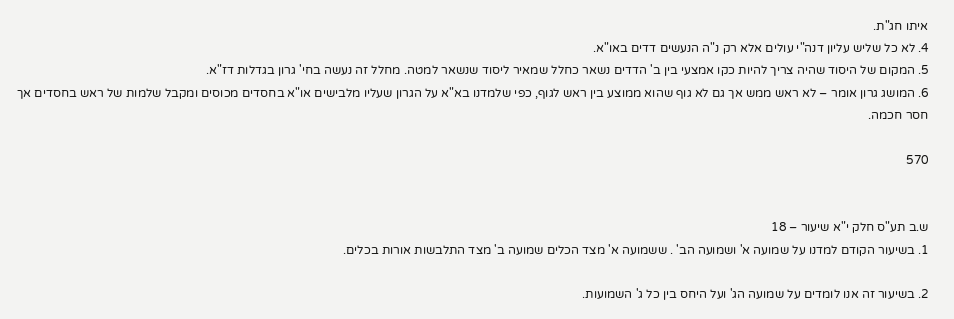איתו חג"ת.
4. לא כל שליש עליון דנה"י עולים אלא רק נ"ה הנעשים דדים באו"א.
5. המקום של היסוד שהיה צריך להיות כקו אמצעי בין ב' הדדים נשאר כחלל שמאיר ליסוד שנשאר למטה. מחלל זה נעשה בחי' גרון בגדלות דז"א.
6. המושג גרון אומר – לא ראש ממש אך גם לא גוף שהוא ממוצע בין ראש לגוף, כפי שלמדנו בא"א על הגרון שעליו מלבישים או"א בחסדים מכוסים ומקבל שלמות של ראש בחסדים אך חסר חכמה.

570


ש.ב תע"ס חלק י"א שיעור – 18
1. בשיעור הקודם למדנו על שמועה א' ושמועה הב' . ששמועה א' מצד הכלים שמועה ב' מצד התלבשות אורות בכלים.

2. בשיעור זה אנו לומדים על שמועה הג' ועל היחס בין כל ג' השמועות.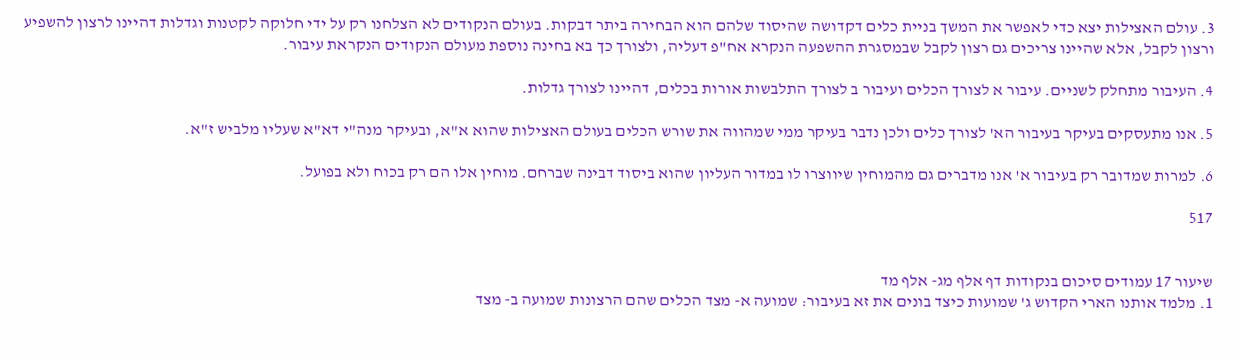3. עולם האצילות יצא כדי לאפשר את המשך בניית כלים דקדושה שהיסוד שלהם הוא הבחירה ביתר דבקות. בעולם הנקודים לא הצלחנו רק על ידי חלוקה לקטנות וגדלות דהיינו לרצון להשפיע ורצון לקבל, אלא שהיינו צריכים גם רצון לקבל שבמסגרת ההשפעה הנקרא אח"פ דעליה, ולצורך כך בא בחינה נוספת מעולם הנקודים הנקראת עיבור.

4. העיבור מתחלק לשניים. עיבור א לצורך הכלים ועיבור ב לצורך התלבשות אורות בכלים, דהיינו לצורך גדלות.

5. אנו מתעסקים בעיקר בעיבור הא' לצורך כלים ולכן נדבר בעיקר ממי שמהווה את שורש הכלים בעולם האצילות שהוא א"א, ובעיקר מנה"י דא"א שעליו מלביש ז"א.

6. למרות שמדובר רק בעיבור א' אנו מדברים גם מהמוחין שיווצרו לו במדור העליון שהוא ביסוד דבינה שברחם. מוחין אלו הם רק בכוח ולא בפועל.

517


שיעור 17 עמודים סיכום בנקודות דף אלף מג- אלף מד
1. מלמד אותנו הארי הקדוש ג' שמועות כיצד בונים את זא בעיבור: שמועה א- מצד הכלים שהם הרצונות שמועה ב- מצד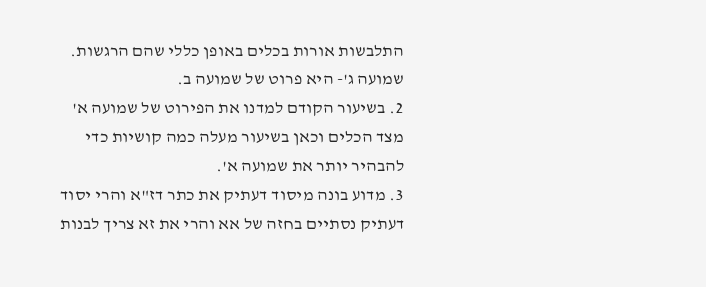התלבשות אורות בכלים באופן כללי שהם הרגשות. שמועה ג'- היא פרוט של שמועה ב.
2. בשיעור הקודם למדנו את הפירוט של שמועה א' מצד הכלים וכאן בשיעור מעלה כמה קושיות כדי להבהיר יותר את שמועה א'.
3. מדוע בונה מיסוד דעתיק את כתר דז"א והרי יסוד דעתיק נסתיים בחזה של אא והרי את זא צריך לבנות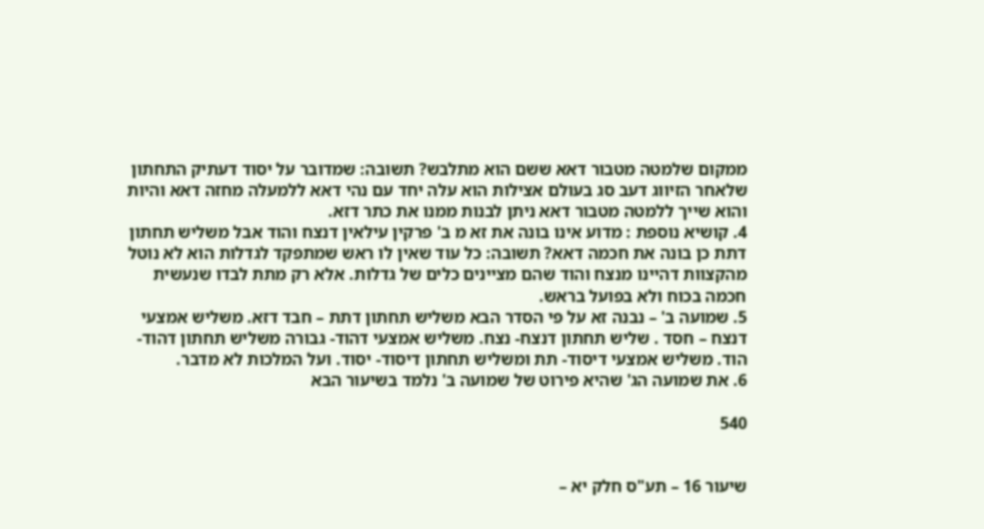ממקום שלמטה מטבור דאא ששם הוא מתלבש? תשובה: שמדובר על יסוד דעתיק התחתון שלאחר הזיווג דעב סג בעולם אצילות הוא עלה יחד עם נהי דאא ללמעלה מחזה דאא והיות והוא שייך ללמטה מטבור דאא ניתן לבנות ממנו את כתר דזא.
4. קושיא נוספת : מדוע אינו בונה את זא מ ב' פרקין עילאין דנצח והוד אבל משליש תחתון דתת כן בונה את חכמה דאא? תשובה: כל עוד שאין לו ראש שמתפקד לגדלות הוא לא נוטל מהקצוות דהיינו מנצח והוד שהם מציינים כלים של גדלות. אלא רק מתת לבדו שנעשית חכמה בכוח ולא בפועל בראש.
5. שמועה ב' – נבנה זא על פי הסדר הבא משליש תחתון דתת – חבד דזא. משליש אמצעי דנצח – חסד . שליש תחתון דנצח- נצח. משליש אמצעי דהוד- גבורה משליש תחתון דהוד- הוד. משליש אמצעי דיסוד- תת ומשליש תחתון דיסוד- יסוד. ועל המלכות לא מדבר.
6. את שמועה הג' שהיא פירוט של שמועה ב' נלמד בשיעור הבא

540


שיעור 16 – תע"ס חלק יא –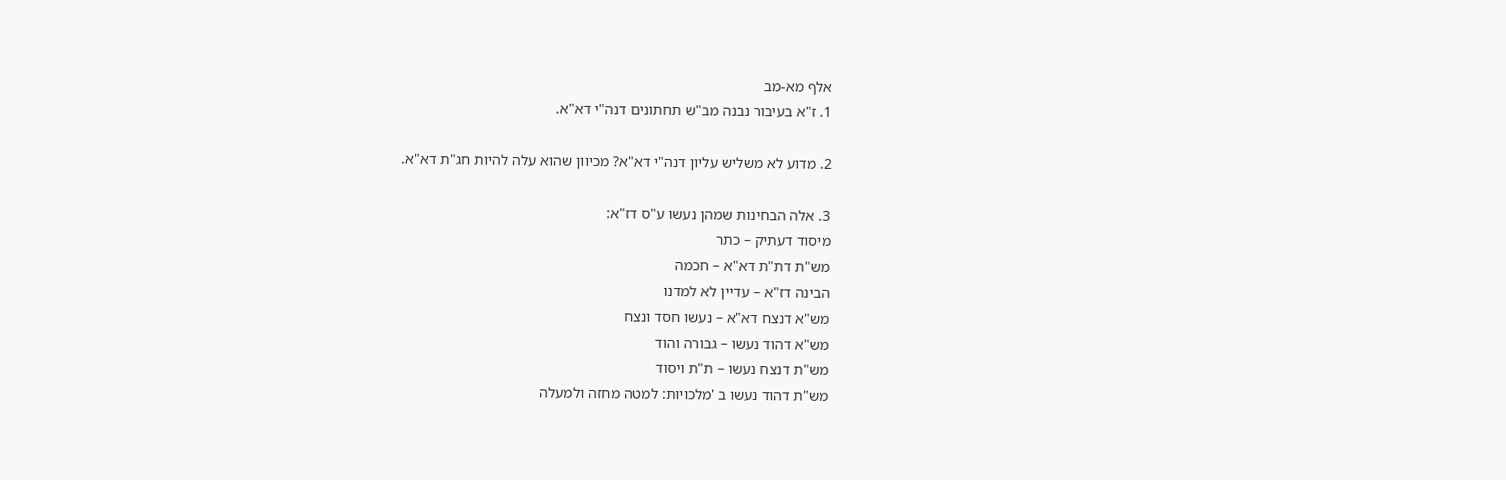אלף מא-מב
1. ז"א בעיבור נבנה מב"ש תחתונים דנה"י דא"א.

2. מדוע לא משליש עליון דנה"י דא"א? מכיוון שהוא עלה להיות חג"ת דא"א.

3. אלה הבחינות שמהן נעשו ע"ס דז"א:
מיסוד דעתיק – כתר
מש"ת דת"ת דא"א – חכמה
הבינה דז"א – עדיין לא למדנו
מש"א דנצח דא"א – נעשו חסד ונצח
מש"א דהוד נעשו – גבורה והוד
מש"ת דנצח נעשו – ת"ת ויסוד
מש"ת דהוד נעשו ב 'מלכויות: למטה מחזה ולמעלה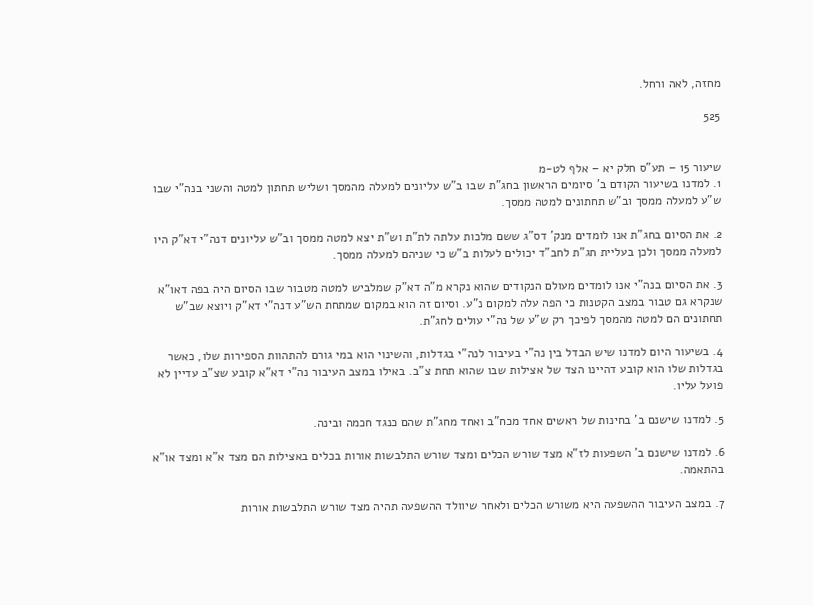מחזה, לאה ורחל.

525


שיעור 15 – תע"ס חלק יא – אלף לט-מ
1. למדנו בשיעור הקודם ב' סיומים הראשון בחג"ת שבו ב"ש עליונים למעלה מהמסך ושליש תחתון למטה והשני בנה"י שבו ש"ע למעלה ממסך וב"ש תחתונים למטה ממסך.

2. את הסיום בחג"ת אנו לומדים מנק' דס"ג ששם מלכות עלתה לת"ת וש"ת יצא למטה ממסך וב"ש עליונים דנה"י דא"ק היו למעלה ממסך ולכן בעליית חג"ת לחב"ד יכולים לעלות ב"ש כי שניהם למעלה ממסך.

3. את הסיום בנה"י אנו לומדים מעולם הנקודים שהוא נקרא מ"ה דא"ק שמלביש למטה מטבור שבו הסיום היה בפה דאו"א שנקרא גם טבור במצב הקטנות כי הפה עלה למקום נ"ע. וסיום זה הוא במקום שמתחת הש"ע דנה"י דא"ק ויוצא שב"ש תחתונים הם למטה מהמסך לפיכך רק ש"ע של נה"י עולים לחג"ת.

4. בשיעור היום למדנו שיש הבדל בין נה"י בעיבור לנה"י בגדלות, והשינוי הוא במי גורם להתהוות הספירות שלו, כאשר בגדלות שלו הוא קובע דהיינו הצד של אצילות שבו שהוא תחת צ"ב. באילו במצב העיבור נה"י דא"א קובע שצ"ב עדיין לא פועל עליו.

5. למדנו שישנם ב' בחינות של ראשים אחד מכח"ב ואחד מחג"ת שהם כנגד חכמה ובינה.

6. למדנו שישנם ב' השפעות לז"א מצד שורש הכלים ומצד שורש התלבשות אורות בכלים באצילות הם מצד א"א ומצד או"א בהתאמה.

7. במצב העיבור ההשפעה היא משורש הכלים ולאחר שיוולד ההשפעה תהיה מצד שורש התלבשות אורות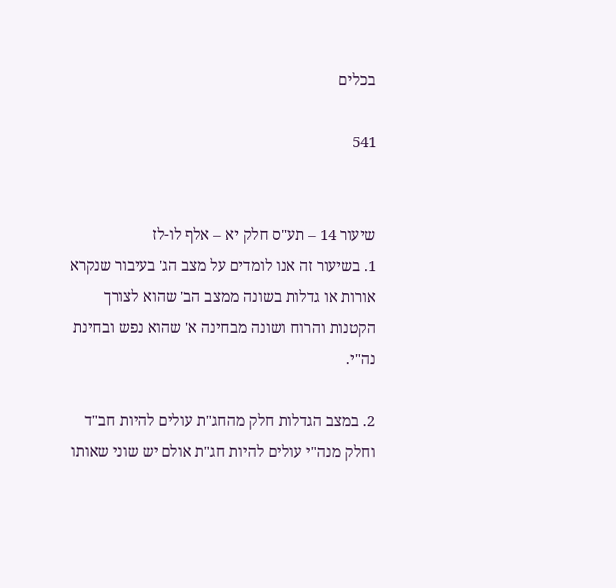בכלים

541


שיעור 14 – תע"ס חלק יא – אלף לו-לז
1. בשיעור זה אנו לומדים על מצב הג' בעיבור שנקרא אורות או גדלות בשונה ממצב הב' שהוא לצורך הקטנות והרוח ושונה מבחינה א' שהוא נפש ובחינת נה"י.

2. במצב הגדלות חלק מהחג"ת עולים להיות חב"ד וחלק מנה"י עולים להיות חג"ת אולם יש שוני שאותו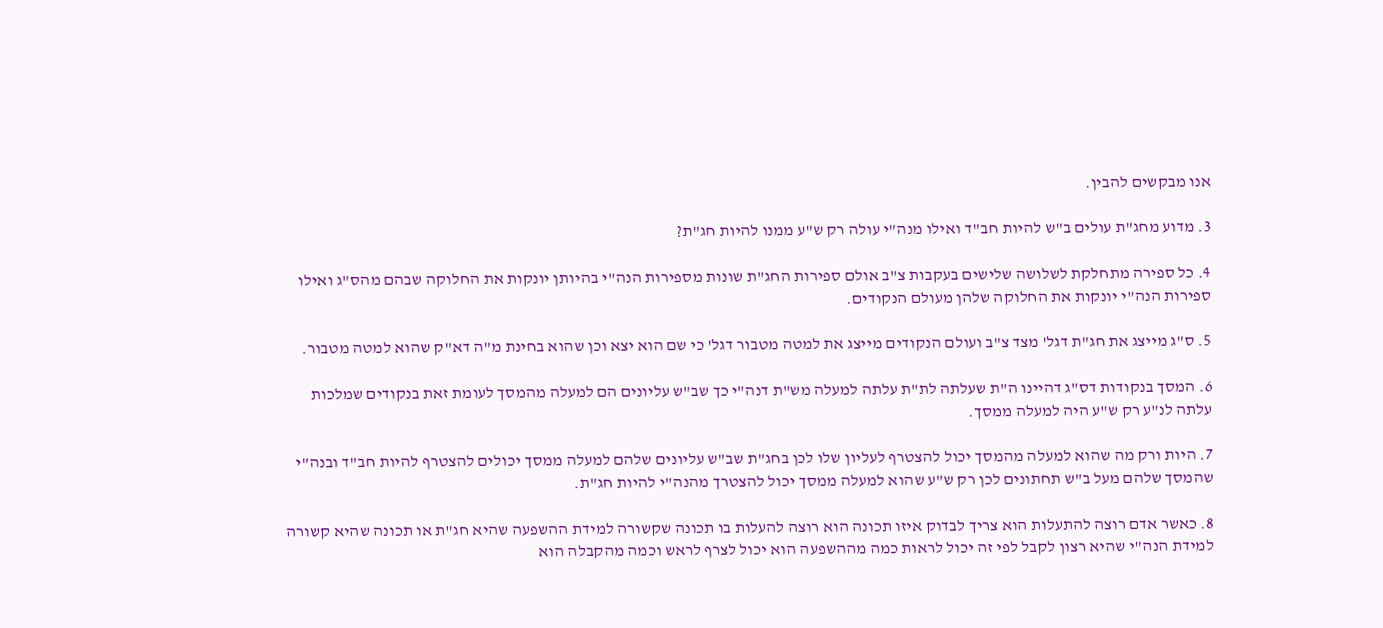אנו מבקשים להבין.

3. מדוע מחג"ת עולים ב"ש להיות חב"ד ואילו מנה"י עולה רק ש"ע ממנו להיות חג"ת?

4. כל ספירה מתחלקת לשלושה שלישים בעקבות צ"ב אולם ספירות החג"ת שונות מספירות הנה"י בהיותן יונקות את החלוקה שבהם מהס"ג ואילו ספירות הנה"י יונקות את החלוקה שלהן מעולם הנקודים.

5. ס"ג מייצג את חג"ת דגל' מצד צ"ב ועולם הנקודים מייצג את למטה מטבור דגל' כי שם הוא יצא וכן שהוא בחינת מ"ה דא"ק שהוא למטה מטבור.

6. המסך בנקודות דס"ג דהיינו ה"ת שעלתה לת"ת עלתה למעלה מש"ת דנה"י כך שב"ש עליונים הם למעלה מהמסך לעומת זאת בנקודים שמלכות עלתה לנ"ע רק ש"ע היה למעלה ממסך.

7. היות ורק מה שהוא למעלה מהמסך יכול להצטרף לעליון שלו לכן בחג"ת שב"ש עליונים שלהם למעלה ממסך יכולים להצטרף להיות חב"ד ובנה"י שהמסך שלהם מעל ב"ש תחתונים לכן רק ש"ע שהוא למעלה ממסך יכול להצטרך מהנה"י להיות חג"ת.

8. כאשר אדם רוצה להתעלות הוא צריך לבדוק איזו תכונה הוא רוצה להעלות בו תכונה שקשורה למידת ההשפעה שהיא חג"ת או תכונה שהיא קשורה למידת הנה"י שהיא רצון לקבל לפי זה יכול לראות כמה מההשפעה הוא יכול לצרף לראש וכמה מהקבלה הוא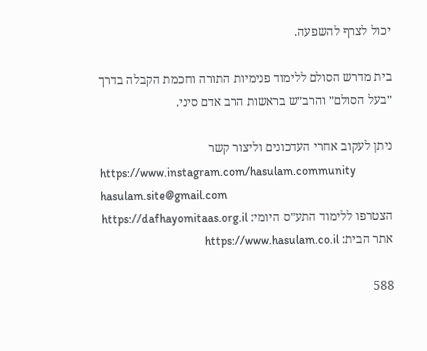יכול לצרף להשפעה.

בית מדרש הסולם ללימוד פנימיות התורה וחכמת הקבלה בדרך ״בעל הסולם״ והרב״ש בראשות הרב אדם סיני.

ניתן לעקוב אחרי העדכונים וליצור קשר
https://www.instagram.com/hasulam.community
hasulam.site@gmail.com
הצטרפו ללימוד התע״ס היומי: https://dafhayomitaas.org.il
אתר הבית: https://www.hasulam.co.il

588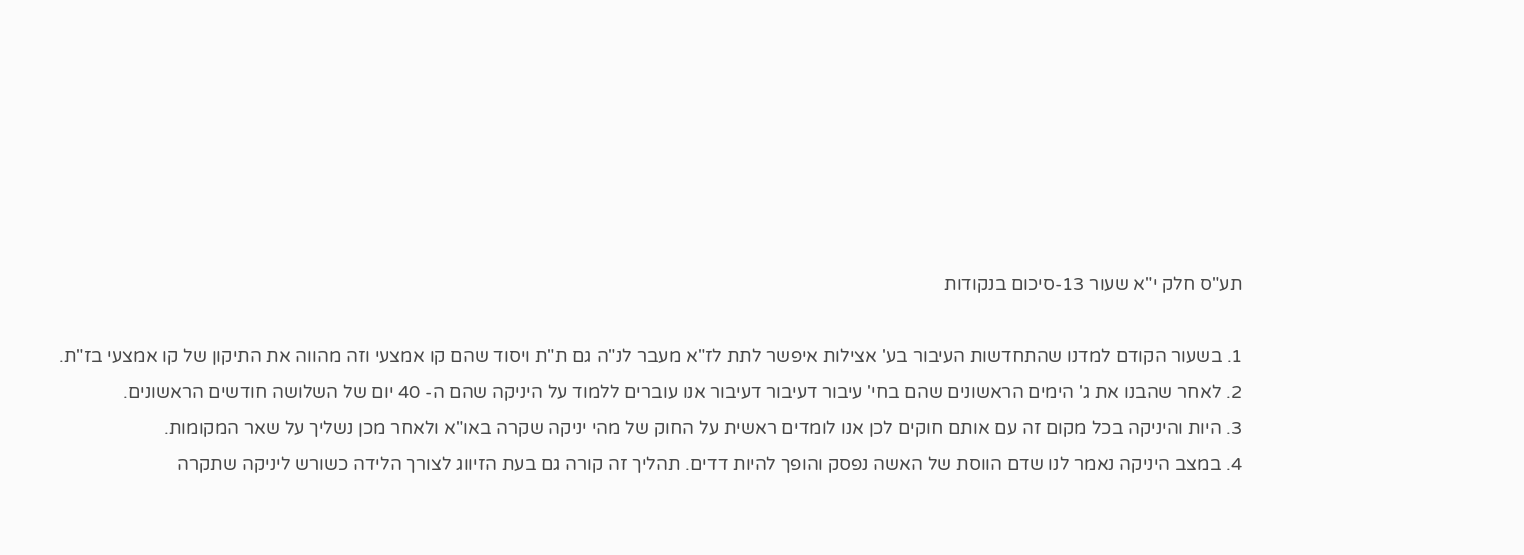תע"ס חלק י"א שעור 13-סיכום בנקודות

1. בשעור הקודם למדנו שהתחדשות העיבור בע' אצילות איפשר לתת לז"א מעבר לנ"ה גם ת"ת ויסוד שהם קו אמצעי וזה מהווה את התיקון של קו אמצעי בז"ת.
2. לאחר שהבנו את ג' הימים הראשונים שהם בחי' עיבור דעיבור דעיבור אנו עוברים ללמוד על היניקה שהם ה- 40 יום של השלושה חודשים הראשונים.
3. היות והיניקה בכל מקום זה עם אותם חוקים לכן אנו לומדים ראשית על החוק של מהי יניקה שקרה באו"א ולאחר מכן נשליך על שאר המקומות.
4. במצב היניקה נאמר לנו שדם הווסת של האשה נפסק והופך להיות דדים. תהליך זה קורה גם בעת הזיווג לצורך הלידה כשורש ליניקה שתקרה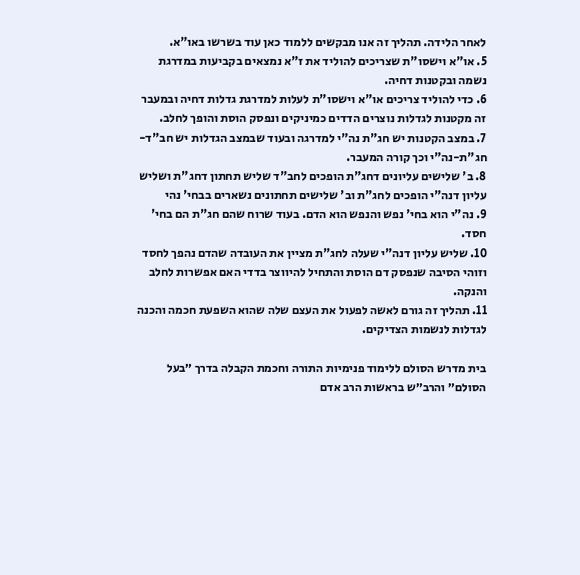לאחר הלידה. תהליך זה אנו מבקשים ללמוד כאן עוד בשרשו באו"א.
5. או"א וישסו"ת שצריכים להוליד את ז"א נמצאים בקביעות במדרגת נשמה ובקטנות דחיה.
6. כדי להוליד צריכים או"א וישסו"ת לעלות למדרגת גדלות דחיה ובמעבר זה מקטנות לגדלות נוצרים הדדים כמיניקים ונפסק הוסת והופך לחלב.
7. במצב הקטנות יש חג"ת נה"י למדרגה ובעוד שבמצב הגדלות יש חב"ד-חג"ת-נה"י וכך קורה המעבר.
8. ב' שלישים עליונים דחג"ת הופכים לחב"ד שליש תחתון דחג"ת ושליש עליון דנה"י הופכים לחג"ת וב' שלישים תחתונים נשארים בבחי' נהי
9. נה"י הוא בחי' נפש והנפש הוא הדם. בעוד שרוח שהם חג"ת הם בחי' חסד.
10. שליש עליון דנה"י שעלה לחג"ת מציין את העובדה שהדם נהפך לחסד וזוהי הסיבה שנפסק דם הוסת והתחיל להיווצר בדדי האם אפשרות לחלב והנקה.
11. תהליך זה גורם לאשה לפעול את העצם שלה שהוא השפעת חכמה והכנה לגדלות לנשמות הצדיקים.

בית מדרש הסולם ללימוד פנימיות התורה וחכמת הקבלה בדרך ״בעל הסולם״ והרב״ש בראשות הרב אדם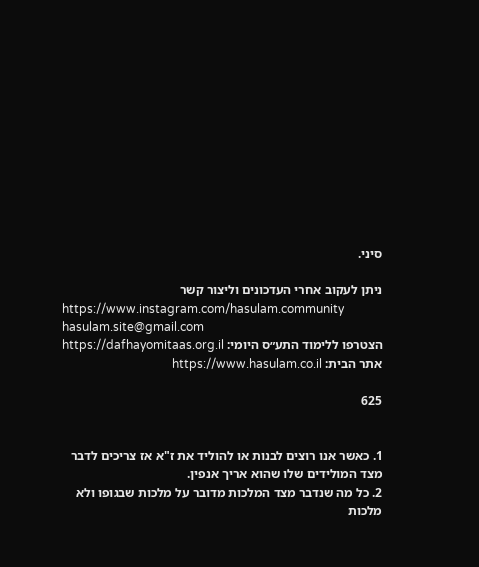סיני.

ניתן לעקוב אחרי העדכונים וליצור קשר
https://www.instagram.com/hasulam.community
hasulam.site@gmail.com
הצטרפו ללימוד התע״ס היומי: https://dafhayomitaas.org.il
אתר הבית: https://www.hasulam.co.il

625


1. כאשר אנו רוצים לבנות או להוליד את ז"א אז צריכים לדבר מצד המולידים שלו שהוא אריך אנפין.
2. כל מה שנדבר מצד המלכות מדובר על מלכות שבגופו ולא מלכות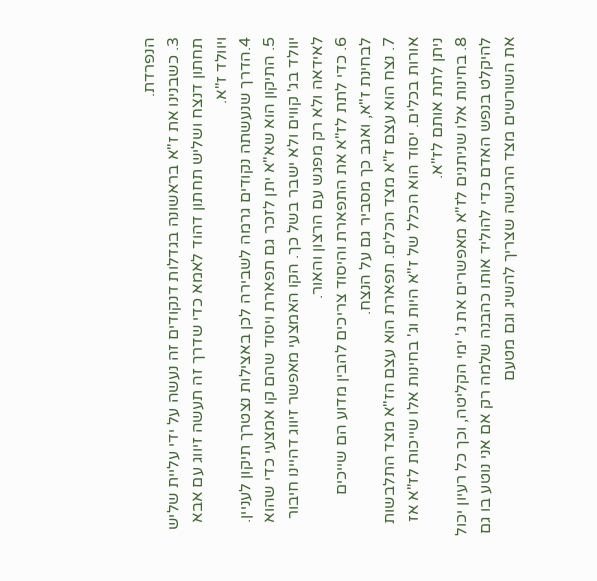הנפרדת.
3. כשבנינו את ז"א בראשונה בגדלות דנקודים זה נעשה על ידי עליית שליש תחתון דנצח ושליש תחתון דהוד לאמא כדי שדרך זה תעשה זיווג עם אבא
ויוולד ז"א.
4.הדרך שנעשתה נקודים גרמה לשבירה לכן באצילות נצטרך תיקון לעניין.
5. התיקון הוא שא"א יתן לזכר גם תפארת ויסוד שהם קו אמצעי כדי שהוא יוולד בג' קווים ולא ישבר בשל כך. הקו האמצעי מאפשר זיווג דהיינו חיבור לאידאה ולא רק מפגש עם הרצון והאור.
6. כדי לתת לז"א את התפארת והיסוד צריכים להבין מדוע הם שייכים לבחינת ז"א, ואגב כך מסביר גם על הנצח.
7. נצח הוא עצם ז"א מצד הכלים. תפארת הוא עצם הז"א מצד התלבשות אורות בכלים. יסוד הוא הכלל של ז"א היות וג' בחינות אלו שייכות לז"א אז ניתן לתת אותם לז"א.
8. בחינות אלו שניתנים לז"א מאפשרים את ג' ימי הקליטה, וכך כל רעיון יכול להיקלט בנפש האדם כדי להוליד אותו כהבנה שלמה רק אם אני נוטע בו גם את השורשים מצד הרגשה שצריך להשיג וגם מטעם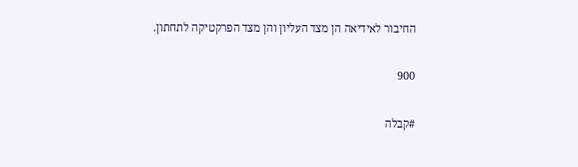החיבור לאידיאה הן מצד העליון והן מצד הפרקטיקה לתחתון.

900

#קבלה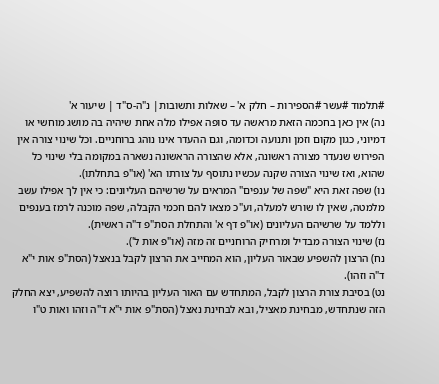#תלמוד #עשר #הספירות – חלק א' – שאלות ותשובות| נ"ה-ס"ד | שיעור א'
נה) אין כאן בחכמה הזאת מראשה עד סופה אפילו מלה אחת שיהיה בה מושג מוחשי או דמיוני, כגון מקום וזמן ותנועה וכדומה, וגם ההעדר אינו נוהג ברוחניים. וכל שינוי צורה אין הפירוש שנעדר מצורה ראשונה, אלא שהצורה הראשונה נשארה במקומה בלי שינוי כל שהוא, ואז שינוי הצורה שקנה עכשיו נתוסף על צורתו הא' (או"פ בתחלתו).
נו) שפה זאת היא "שפה של ענפים" המראים על שרשיהם העליונים: כי אין לך אפילו עשב מלמטה, שאין לו שורש למעלה, וע"כ מצאו להם חכמי הקבלה, שפה מוכנה לרמז בענפים וללמד על שרשיהם העליונים (או"פ דף א' והתחלת הסת"פ ד"ה ראשית).
נז) שינוי הצורה מבדיל ומרחיק הרוחניים זה מזה (או"פ אות ל').
נח) הרצון להשפיע שבאור העליון, הוא המחייב את הרצון לקבל בנאצל (הסת"פ אות י"א ד"ה וזהו).
נט) בסיבת צורת הרצון לקבל, המתחדש עם האור העליון בהיותו רוצה להשפיע, יצא החלק הזה שנתחדש, מבחינת מאציל, ובא לבחינת נאצל (הסת"פ אות י"א ד"ה וזהו ואות ט"ו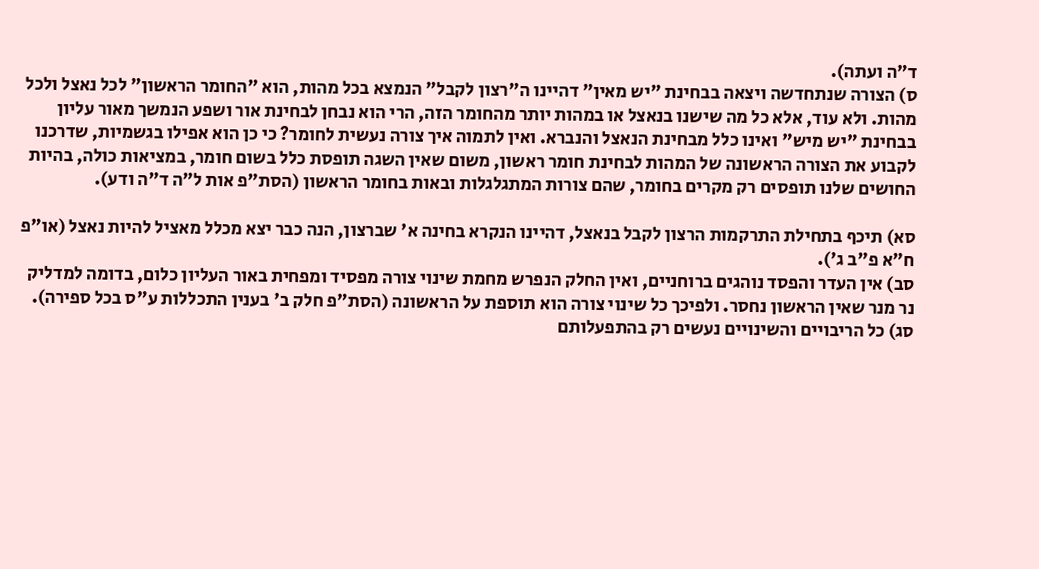ד"ה ועתה).
ס) הצורה שנתחדשה ויצאה בבחינת "יש מאין" דהיינו ה"רצון לקבל" הנמצא בכל מהות, הוא "החומר הראשון" לכל נאצל ולכל מהות. ולא עוד, אלא כל מה שישנו בנאצל או במהות יותר מהחומר הזה, הרי הוא נבחן לבחינת אור ושפע הנמשך מאור עליון בבחינת "יש מיש" ואינו כלל מבחינת הנאצל והנברא. ואין לתמוה איך צורה נעשית לחומר? כי כן הוא אפילו בגשמיות, שדרכנו לקבוע את הצורה הראשונה של המהות לבחינת חומר ראשון, משום שאין השגה תופסת כלל בשום חומר, במציאות כולה, בהיות החושים שלנו תופסים רק מקרים בחומר, שהם צורות המתגלגלות ובאות בחומר הראשון (הסת"פ אות ל"ה ד"ה ודע).

סא) תיכף בתחילת התרקמות הרצון לקבל בנאצל, דהיינו הנקרא בחינה א' שברצון, הנה כבר יצא מכלל מאציל להיות נאצל (או"פ ח"א פ"ב ג').
סב) אין העדר והפסד נוהגים ברוחניים, ואין החלק הנפרש מחמת שינוי צורה מפסיד ומפחית באור העליון כלום, בדומה למדליק נר מנר שאין הראשון נחסר. ולפיכך כל שינוי צורה הוא תוספת על הראשונה (הסת"פ חלק ב' בענין התכללות ע"ס בכל ספירה).
סג) כל הריבויים והשינויים נעשים רק בהתפעלותם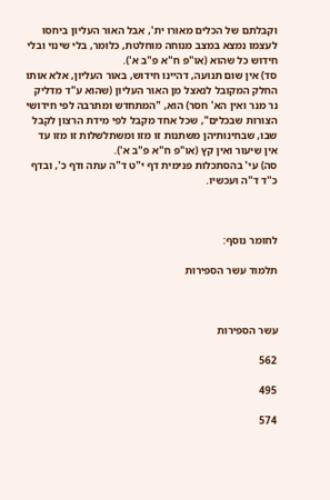וקבלתם של הכלים מאורו ית', אבל האור העליון ביחסו לעצמו נמצא במצב מנוחה מוחלטת, כלומר, בלי שינוי ובלי חידוש כל שהוא (או"פ ח"א פ"ב א').
סד) אין שום תנועה, דהיינו חידוש, באור העליון, אלא אותו החלק המקובל לנאצל מן האור העליון (שהוא ע"ד מדליק נר מנר ואין הא' חסר) הוא, "המתחדש ומתרבה לפי חידושי הצורות שבכלים", שכל אחד מקבל לפי מידת הרצון לקבל שבו, שבחינותיהן משתנות זו מזו ומשתלשלות זו מזו עד אין שיעור ואין קץ (או"פ ח"א פ"ב א').
סה) עי' בהסתכלות פנימית דף י"ט ד"ה עתה ודף כ', ובדף כ"ד ד"ה ועכשיו.



לחומר נוסף:

תלמוד עשר הספירות



עשר הספירות

562

495

574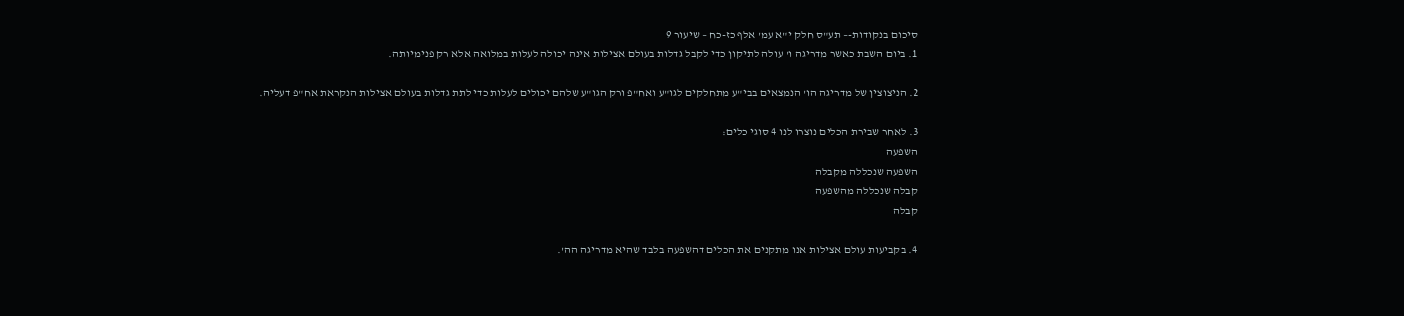סיכום בנקודות-– תע"ס חלק י"א עמ' אלף כז-כח – שיעור 9
1. ביום השבת כאשר מדריגה ו' עולה לתיקון כדי לקבל גדלות בעולם אצילות אינה יכולה לעלות במלואה אלא רק פנימיותה.

2. הניצוצין של מדריגה הו' הנמצאים בבי"ע מתחלקים לגו"ע ואח"פ ורק הגו"ע שלהם יכולים לעלות כדי לתת גדלות בעולם אצילות הנקראת אח"פ דעליה.

3. לאחר שבירת הכלים נוצרו לנו 4 סוגי כלים:
השפעה
השפעה שנכללה מקבלה
קבלה שנכללה מהשפעה
קבלה

4. בקביעות עולם אצילות אנו מתקנים את הכלים דהשפעה בלבד שהיא מדריגה הה'.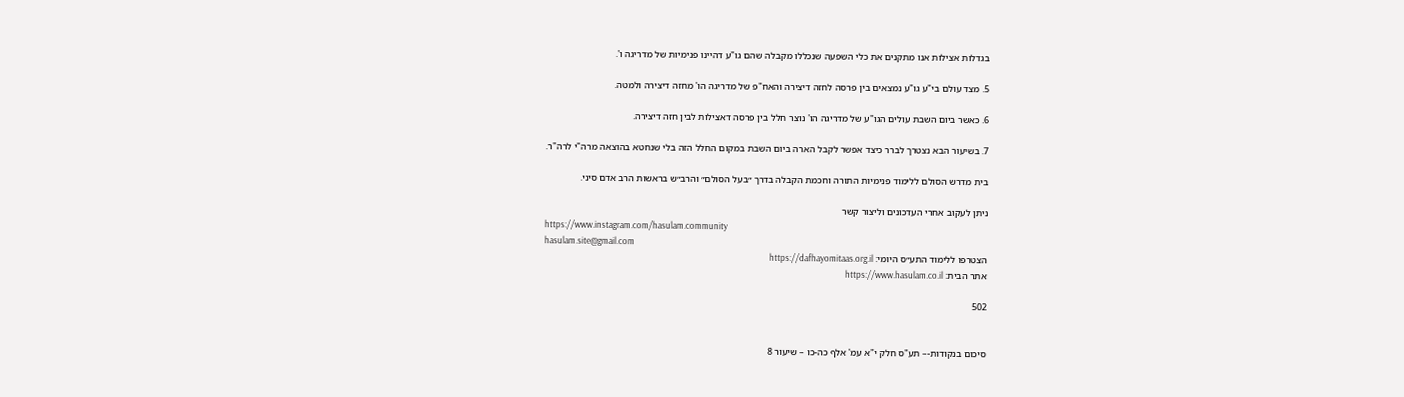בגדלות אצילות אנו מתקנים את כלי השפעה שנכללו מקבלה שהם גו"ע דהיינו פנימיות של מדריגה ו'.

5. מצד עולם בי"ע גו"ע נמצאים בין פרסה לחזה דיצירה והאח"פ של מדריגה הו' מחזה דיצירה ולמטה.

6. כאשר ביום השבת עולים הגו"ע של מדריגה הו' נוצר חלל בין פרסה דאצילות לבין חזה דיצירה.

7. בשיעור הבא נצטרך לברר כיצד אפשר לקבל הארה ביום השבת במקום החלל הזה בלי שנחטא בהוצאה מרה"י לרה"ר.

בית מדרש הסולם ללימוד פנימיות התורה וחכמת הקבלה בדרך ״בעל הסולם״ והרב״ש בראשות הרב אדם סיני.

ניתן לעקוב אחרי העדכונים וליצור קשר
https://www.instagram.com/hasulam.community
hasulam.site@gmail.com
הצטרפו ללימוד התע״ס היומי: https://dafhayomitaas.org.il
אתר הבית: https://www.hasulam.co.il

502


סיכום בנקודות-– תע"ס חלק י"א עמ' אלף כה-כו – שיעור 8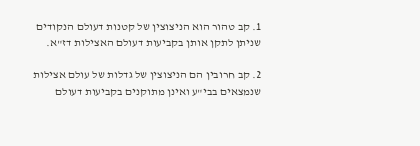1. קב טהור הוא הניצוצין של קטנות דעולם הנקודים שניתן לתקן אותן בקביעות דעולם האצילות דז"א.

2. קב חרובין הם הניצוצין של גדלות של עולם אצילות שנמצאים בבי"ע ואינן מתוקנים בקביעות דעולם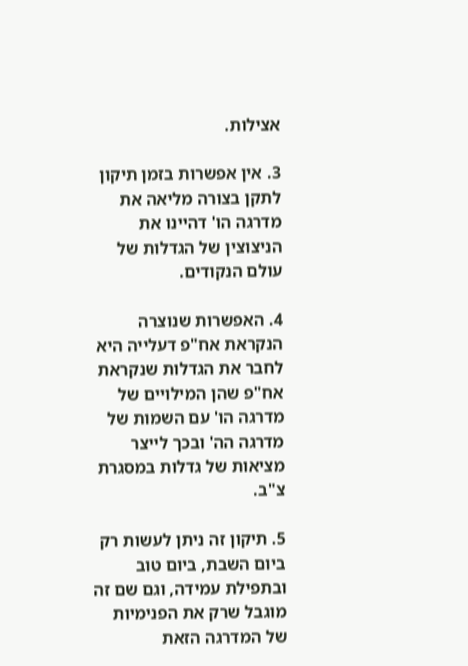אצילות.

3. אין אפשרות בזמן תיקון לתקן בצורה מליאה את מדרגה הו' דהיינו את הניצוצין של הגדלות של עולם הנקודים.

4. האפשרות שנוצרה הנקראת אח"פ דעלייה היא לחבר את הגדלות שנקראת אח"פ שהן המילויים של מדרגה הו' עם השמות של מדרגה הה' ובכך לייצר מציאות של גדלות במסגרת צ"ב.

5. תיקון זה ניתן לעשות רק ביום השבת, ביום טוב ובתפילת עמידה, וגם שם זה מוגבל שרק את הפנימיות של המדרגה הזאת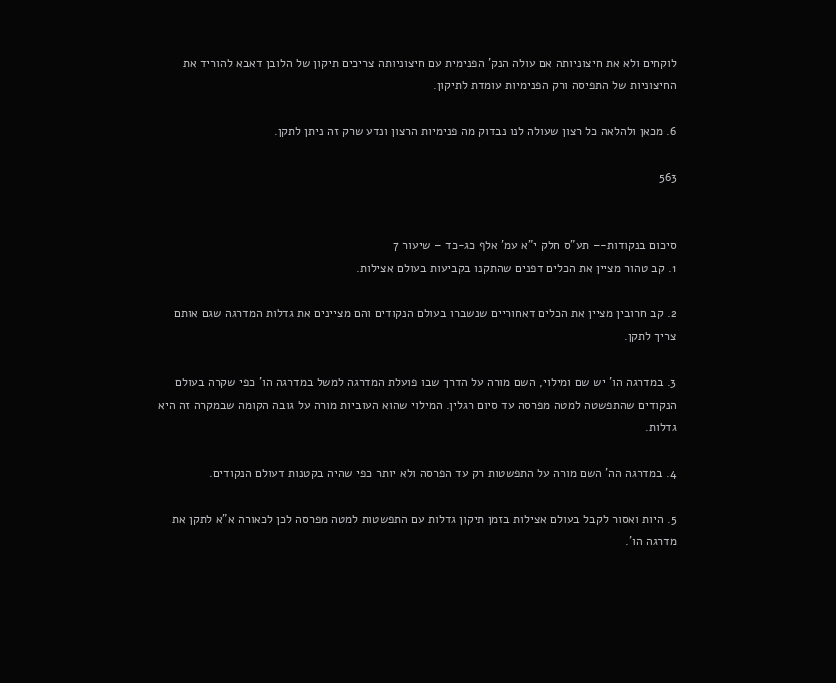לוקחים ולא את חיצוניותה אם עולה הנק' הפנימית עם חיצוניותה צריכים תיקון של הלובן דאבא להוריד את החיצוניות של התפיסה ורק הפנימיות עומדת לתיקון.

6. מכאן ולהלאה כל רצון שעולה לנו נבדוק מה פנימיות הרצון ונדע שרק זה ניתן לתקן.

563


סיכום בנקודות-– תע"ס חלק י"א עמ' אלף כג-כד – שיעור 7
1. קב טהור מציין את הכלים דפנים שהתקנו בקביעות בעולם אצילות.

2. קב חרובין מציין את הכלים דאחוריים שנשברו בעולם הנקודים והם מציינים את גדלות המדרגה שגם אותם צריך לתקן.

3. במדרגה הו' יש שם ומילוי, השם מורה על הדרך שבו פועלת המדרגה למשל במדרגה הו' כפי שקרה בעולם הנקודים שהתפשטה למטה מפרסה עד סיום רגלין. המילוי שהוא העוביות מורה על גובה הקומה שבמקרה זה היא גדלות.

4. במדרגה הה' השם מורה על התפשטות רק עד הפרסה ולא יותר כפי שהיה בקטנות דעולם הנקודים.

5. היות ואסור לקבל בעולם אצילות בזמן תיקון גדלות עם התפשטות למטה מפרסה לכן לכאורה א"א לתקן את מדרגה הו'.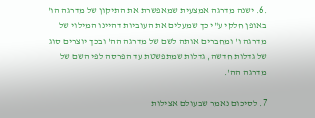.6. ישנה מדרגה אמצעית שמאפשרת את התיקון של מדרגה הו' באופן חלקי ע"י כך שמעלים את העוביות דהיינו המילוי של מדרגה ו' ומחברים אותה לשם של מדרגה הה' ובכך יוצרים סוג של גדלות חדשה, גדלות שמתפשטת עד הפרסה לפי השם של מדרגה הה'.

7. לסיכום נאמר שבעולם אצילות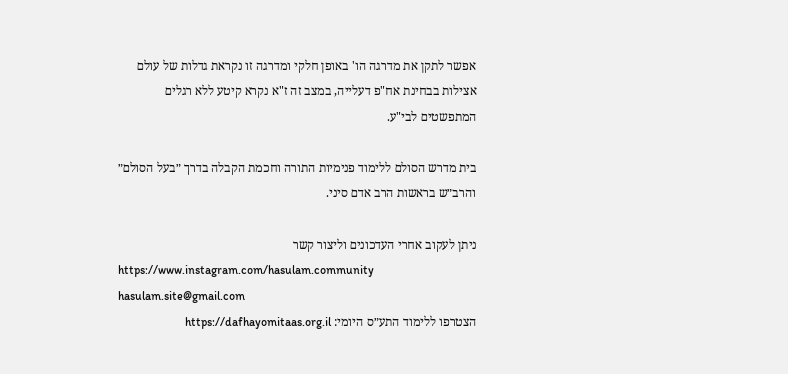אפשר לתקן את מדרגה הו' באופן חלקי ומדרגה זו נקראת גדלות של עולם אצילות בבחינת אח"פ דעלייה, במצב זה ז"א נקרא קיטע ללא רגלים המתפשטים לבי"ע.

בית מדרש הסולם ללימוד פנימיות התורה וחכמת הקבלה בדרך ״בעל הסולם״ והרב״ש בראשות הרב אדם סיני.

ניתן לעקוב אחרי העדכונים וליצור קשר
https://www.instagram.com/hasulam.community
hasulam.site@gmail.com
הצטרפו ללימוד התע״ס היומי: https://dafhayomitaas.org.il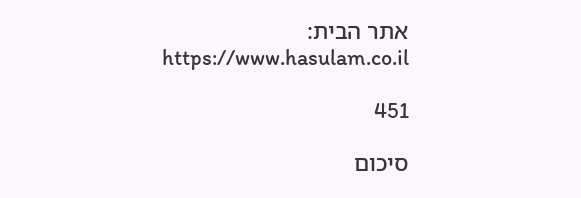אתר הבית: https://www.hasulam.co.il

451

סיכום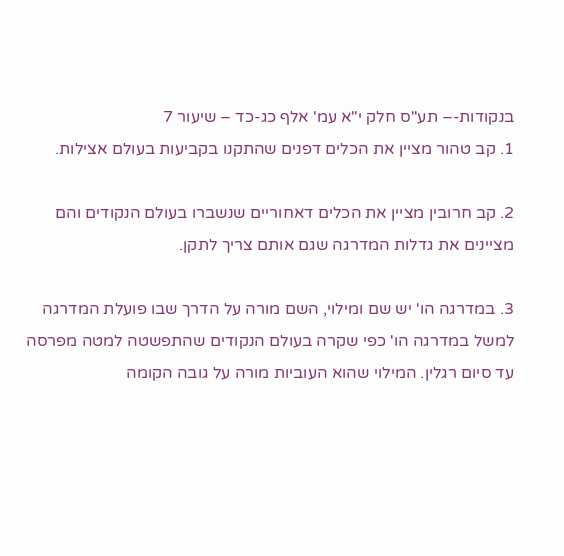בנקודות-– תע"ס חלק י"א עמ' אלף כג-כד – שיעור 7
1. קב טהור מציין את הכלים דפנים שהתקנו בקביעות בעולם אצילות.

2. קב חרובין מציין את הכלים דאחוריים שנשברו בעולם הנקודים והם מציינים את גדלות המדרגה שגם אותם צריך לתקן.

3. במדרגה הו' יש שם ומילוי, השם מורה על הדרך שבו פועלת המדרגה למשל במדרגה הו' כפי שקרה בעולם הנקודים שהתפשטה למטה מפרסה עד סיום רגלין. המילוי שהוא העוביות מורה על גובה הקומה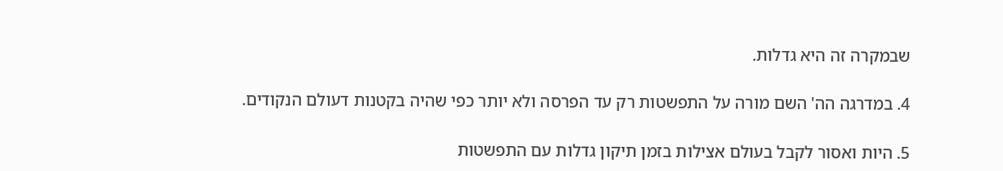שבמקרה זה היא גדלות.

4. במדרגה הה' השם מורה על התפשטות רק עד הפרסה ולא יותר כפי שהיה בקטנות דעולם הנקודים.

5. היות ואסור לקבל בעולם אצילות בזמן תיקון גדלות עם התפשטות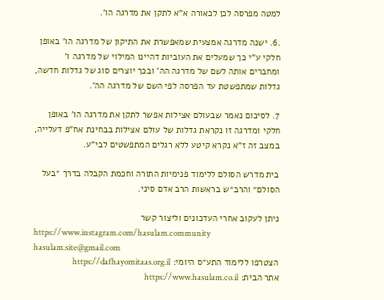למטה מפרסה לכן לכאורה א"א לתקן את מדרגה הו'.

.6. ישנה מדרגה אמצעית שמאפשרת את התיקון של מדרגה הו' באופן חלקי ע"י כך שמעלים את העוביות דהיינו המילוי של מדרגה ו' ומחברים אותה לשם של מדרגה הה' ובכך יוצרים סוג של גדלות חדשה, גדלות שמתפשטת עד הפרסה לפי השם של מדרגה הה'.

7. לסיכום נאמר שבעולם אצילות אפשר לתקן את מדרגה הו' באופן חלקי ומדרגה זו נקראת גדלות של עולם אצילות בבחינת אח"פ דעלייה, במצב זה ז"א נקרא קיטע ללא רגלים המתפשטים לבי"ע.

בית מדרש הסולם ללימוד פנימיות התורה וחכמת הקבלה בדרך ״בעל הסולם״ והרב״ש בראשות הרב אדם סיני.

ניתן לעקוב אחרי העדכונים וליצור קשר
https://www.instagram.com/hasulam.community
hasulam.site@gmail.com
הצטרפו ללימוד התע״ס היומי: https://dafhayomitaas.org.il
אתר הבית: https://www.hasulam.co.il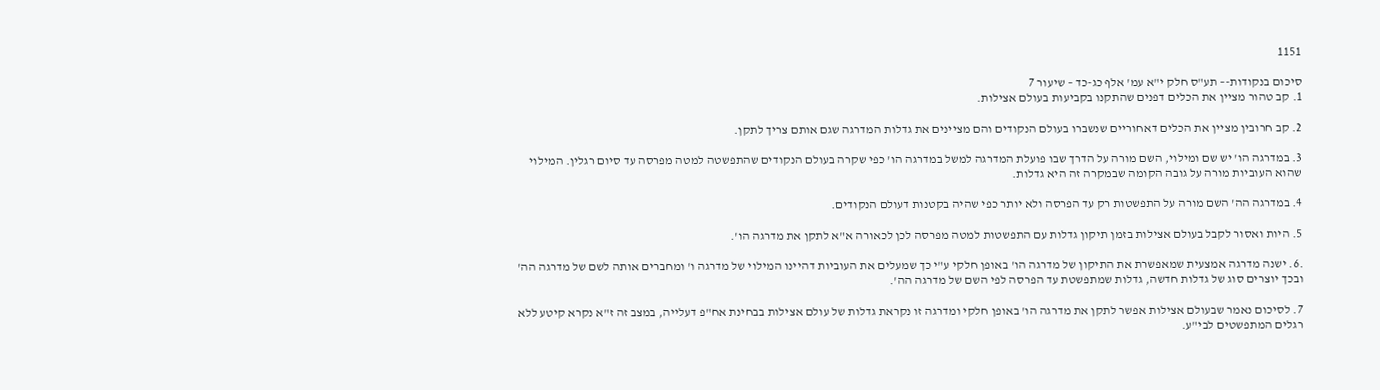1151

סיכום בנקודות-– תע"ס חלק י"א עמ' אלף כג-כד – שיעור 7
1. קב טהור מציין את הכלים דפנים שהתקנו בקביעות בעולם אצילות.

2. קב חרובין מציין את הכלים דאחוריים שנשברו בעולם הנקודים והם מציינים את גדלות המדרגה שגם אותם צריך לתקן.

3. במדרגה הו' יש שם ומילוי, השם מורה על הדרך שבו פועלת המדרגה למשל במדרגה הו' כפי שקרה בעולם הנקודים שהתפשטה למטה מפרסה עד סיום רגלין. המילוי שהוא העוביות מורה על גובה הקומה שבמקרה זה היא גדלות.

4. במדרגה הה' השם מורה על התפשטות רק עד הפרסה ולא יותר כפי שהיה בקטנות דעולם הנקודים.

5. היות ואסור לקבל בעולם אצילות בזמן תיקון גדלות עם התפשטות למטה מפרסה לכן לכאורה א"א לתקן את מדרגה הו'.

.6. ישנה מדרגה אמצעית שמאפשרת את התיקון של מדרגה הו' באופן חלקי ע"י כך שמעלים את העוביות דהיינו המילוי של מדרגה ו' ומחברים אותה לשם של מדרגה הה' ובכך יוצרים סוג של גדלות חדשה, גדלות שמתפשטת עד הפרסה לפי השם של מדרגה הה'.

7. לסיכום נאמר שבעולם אצילות אפשר לתקן את מדרגה הו' באופן חלקי ומדרגה זו נקראת גדלות של עולם אצילות בבחינת אח"פ דעלייה, במצב זה ז"א נקרא קיטע ללא רגלים המתפשטים לבי"ע.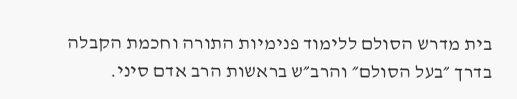בית מדרש הסולם ללימוד פנימיות התורה וחכמת הקבלה בדרך ״בעל הסולם״ והרב״ש בראשות הרב אדם סיני.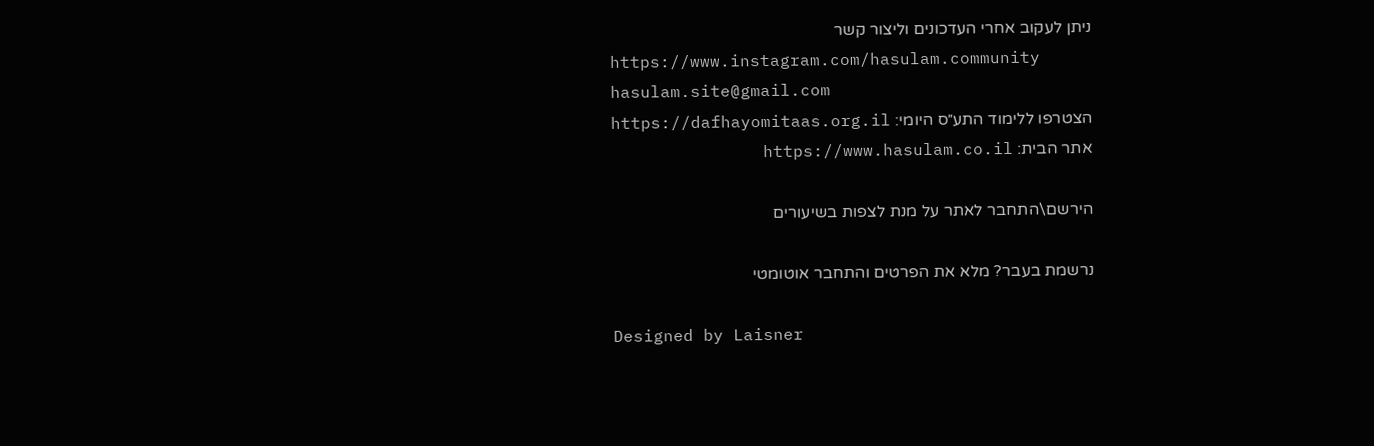ניתן לעקוב אחרי העדכונים וליצור קשר
https://www.instagram.com/hasulam.community
hasulam.site@gmail.com
הצטרפו ללימוד התע״ס היומי: https://dafhayomitaas.org.il
אתר הבית: https://www.hasulam.co.il

הירשם\התחבר לאתר על מנת לצפות בשיעורים

נרשמת בעבר? מלא את הפרטים והתחבר אוטומטי

Designed by Laisner